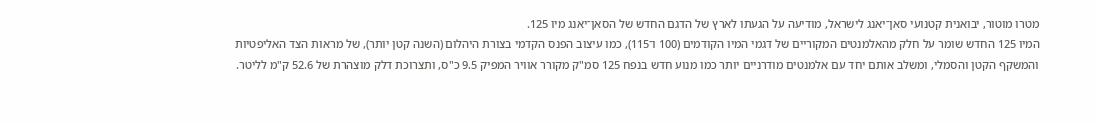מטרו מוטור, יבואנית קטנועי סאן־יאנג לישראל, מודיעה על הגעתו לארץ של הדגם החדש של הסאן־יאנג מיו 125.
המיו 125 החדש שומר על חלק מהאלמנטים המקוריים של דגמי המיו הקודמים (100 ו־115), כמו עיצוב הפנס הקדמי בצורת היהלום (השנה קטן יותר), של מראות הצד האליפטיות והמשקף הקטן והסמלי, ומשלב אותם יחד עם אלמנטים מודרניים יותר כמו מנוע חדש בנפח 125 סמ"ק מקורר אוויר המפיק 9.5 כ"ס, ותצרוכת דלק מוצהרת של 52.6 ק"מ לליטר.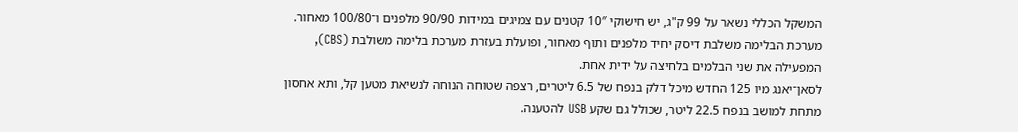המשקל הכללי נשאר על 99 ק"ג, יש חישוקי 10″ קטנים עם צמיגים במידות 90/90 מלפנים ו־100/80 מאחור. מערכת הבלימה משלבת דיסק יחיד מלפנים ותוף מאחור, ופועלת בעזרת מערכת בלימה משולבת (CBS), המפעילה את שני הבלמים בלחיצה על ידית אחת.
לסאן־יאנג מיו 125 החדש מיכל דלק בנפח של 6.5 ליטרים, רצפה שטוחה הנוחה לנשיאת מטען קל, ותא אחסון מתחת למושב בנפח 22.5 ליטר, שכולל גם שקע USB להטענה.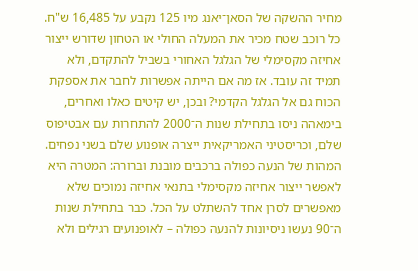מחיר ההשקה של הסאן־יאנג מיו 125 נקבע על 16,485 ש"ח.
כל רוכב שטח מכיר את המעלה החולי או הטחון שדורש ייצור אחיזה מקסימלי של הגלגל האחורי בשביל להתקדם, ולא תמיד זה עובד. אז מה אם הייתה אפשרות לחבר את אספקת הכוח גם אל הגלגל הקדמי? ובכן, יש קיטים כאלו ואחרים, בימאהה ניסו בתחילת שנות ה־2000 להתחרות עם אבטיפוס שלם, וכריסטיני האמריקאית ייצרה אופנוע שלם בשני נפחים.
המהות של הנעה כפולה ברכבים מובנת וברורה: המטרה היא לאפשר ייצור אחיזה מקסימלי בתנאי אחיזה נמוכים שלא מאפשרים לסרן אחד להשתלט על הכל. כבר בתחילת שנות ה־90 נעשו ניסיונות להנעה כפולה – לאופנועים רגילים ולא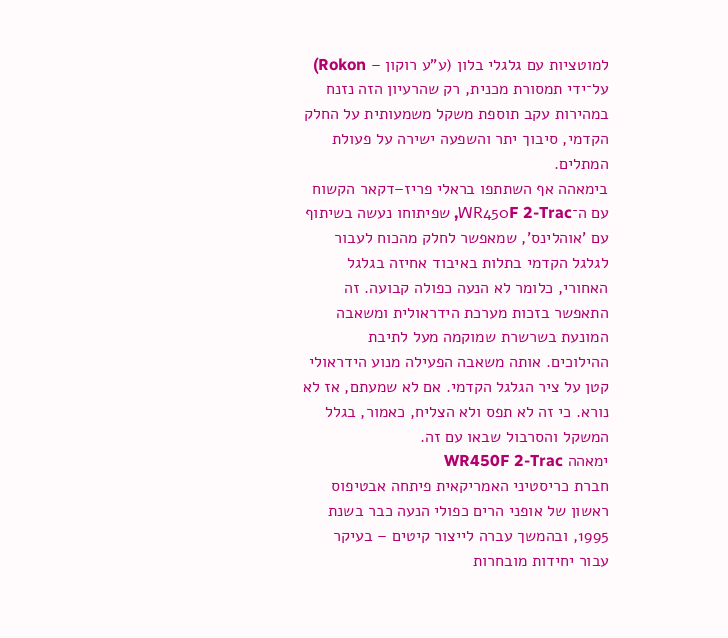למוטציות עם גלגלי בלון (ע"ע רוקון – Rokon) על־ידי תמסורת מכנית, רק שהרעיון הזה נזנח במהירות עקב תוספת משקל משמעותית על החלק הקדמי, סיבוך יתר והשפעה ישירה על פעולת המתלים.
בימאהה אף השתתפו בראלי פריז–דקאר הקשוח עם ה־WR450F 2-Trac, שפיתוחו נעשה בשיתוף עם 'אוהלינס', שמאפשר לחלק מהכוח לעבור לגלגל הקדמי בתלות באיבוד אחיזה בגלגל האחורי, כלומר לא הנעה כפולה קבועה. זה התאפשר בזכות מערכת הידראולית ומשאבה המונעת בשרשרת שמוקמה מעל לתיבת ההילוכים. אותה משאבה הפעילה מנוע הידראולי קטן על ציר הגלגל הקדמי. אם לא שמעתם, אז לא נורא. כי זה לא תפס ולא הצליח, כאמור, בגלל המשקל והסרבול שבאו עם זה.
ימאהה WR450F 2-Trac
חברת כריסטיני האמריקאית פיתחה אבטיפוס ראשון של אופני הרים כפולי הנעה כבר בשנת 1995, ובהמשך עברה לייצור קיטים – בעיקר עבור יחידות מובחרות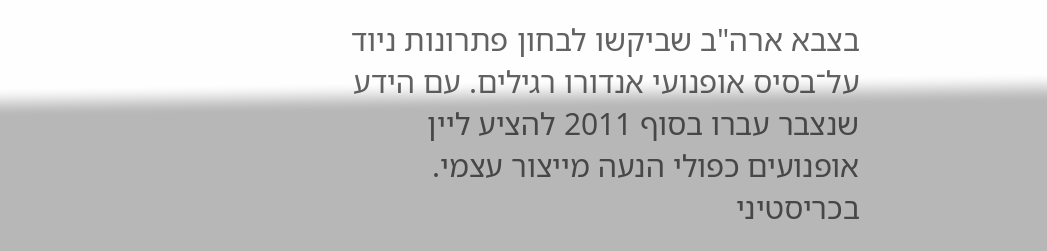בצבא ארה"ב שביקשו לבחון פתרונות ניוד על־בסיס אופנועי אנדורו רגילים. עם הידע שנצבר עברו בסוף 2011 להציע ליין אופנועים כפולי הנעה מייצור עצמי. בכריסטיני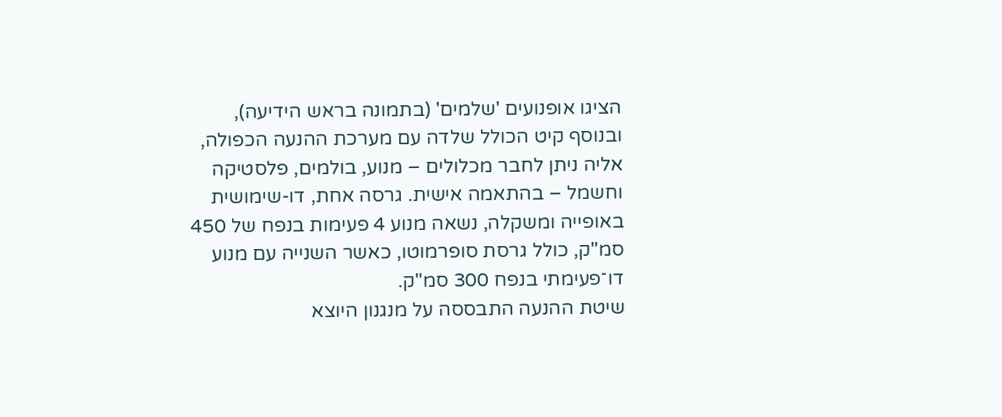הציגו אופנועים 'שלמים' (בתמונה בראש הידיעה), ובנוסף קיט הכולל שלדה עם מערכת ההנעה הכפולה, אליה ניתן לחבר מכלולים – מנוע, בולמים, פלסטיקה וחשמל – בהתאמה אישית. גרסה אחת, דו-שימושית באופייה ומשקלה, נשאה מנוע 4 פעימות בנפח של 450 סמ"ק, כולל גרסת סופרמוטו, כאשר השנייה עם מנוע דו־פעימתי בנפח 300 סמ"ק.
שיטת ההנעה התבססה על מנגנון היוצא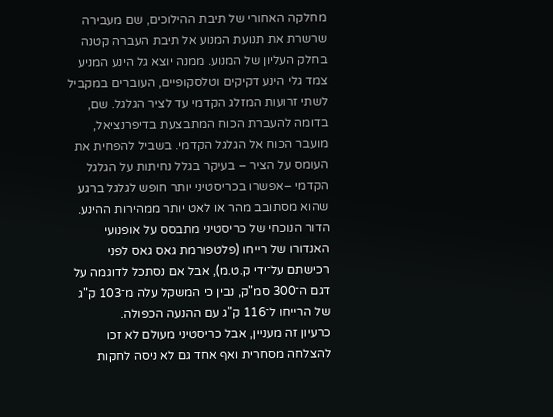מחלקה האחורי של תיבת ההילוכים, שם מעבירה שרשרת את תנועת המנוע אל תיבת העברה קטנה בחלק העליון של המנוע. ממנה יוצא גל הינע המניע צמד גלי הינע דקיקים וטלסקופיים, העוברים במקביל לשתי זרועות המזלג הקדמי עד לציר הגלגל. שם, בדומה להעברת הכוח המתבצעת בדיפרנציאל, מועבר הכוח אל הגלגל הקדמי. בשביל להפחית את העומס על הציר – בעיקר בגלל נחיתות על הגלגל הקדמי –אפשרו בכריסטיני יותר חופש לגלגל ברגע שהוא מסתובב מהר או לאט יותר ממהירות ההינע.
הדור הנוכחי של כריסטיני מתבסס על אופנועי האנדורו של רייחו (פלטפורמת גאס גאס לפני רכישתם על־ידי ק.ט.מ), אבל אם נסתכל לדוגמה על דגם ה־300 סמ"ק, נבין כי המשקל עלה מ־103 ק"ג של הרייחו ל־116 ק"ג עם ההנעה הכפולה.
כרעיון זה מעניין, אבל כריסטיני מעולם לא זכו להצלחה מסחרית ואף אחד גם לא ניסה לחקות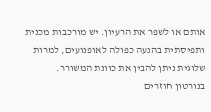אותם או לשפר את הרעיון. יש מורכבות מכנית ותפיסתית בהנעה כפולה לאופנועים, למרות שלוגית ניתן להבין את כוונת המשורר.
בנורטון חוזרים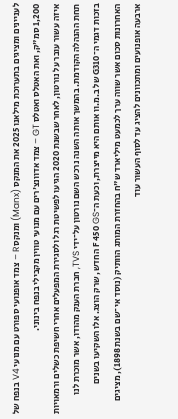לעניינים ומציגים בתערוכת מילאנו 2025 את המנקס (Manx) ומנקס R – צמד אופנועי ספורט עם מנועי V4 בנפח של 1,200 סמ"ק, ואת האטלס ואטלס GT – צמד אדוונצ'רים עם מנועי טווין מקבילי בנפח בינוני.
איזה עשור עובר על נורטון, לאחר שבשנת 2020 הגיעו לפשיטת רגל ולסגירת המפעלים אחרי חשיפת כשלים ורמאויות תחת ההנהלה הקודמת. בהמשך אותה השנה נרכש השם נורטון על־ידי TVS, חברת הענק מהודו, אשר מוכרת לנו בזכות דגמי ה־G310 של ב.מ.וו אותם היא מייצרת, וכעת ה־F 450 GS החדש, שרק הוצג. אלו השקיעו בשנים האחרונות סכום אשר שווה ערך לכמעט מיליארד ש"ח בהחזרת המותג הוותיק (נוסד אי־שם בשנת 1898), מציגים ארבעה אופנועים ומתכוונים להציג עד לסוף העשור עוד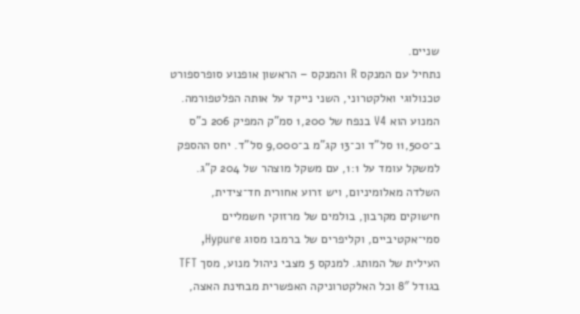שניים.
נתחיל עם המנקס R והמנקס – הראשון אופנוע סופרספורט טכנולוגי ואלקטרוני, השני נייקד על אותה הפלטפורמה. המנוע הוא V4 בנפח של 1,200 סמ"ק המפיק 206 כ"ס ב־11,500 סל"ד וכ־13 קג"מ ב־9,000 סל"ד. יחס ההספק למשקל עומד על 1:1, עם משקל מוצהר של 204 ק"ג. השלדה מאלומיניום, ויש זרוע אחורית חד־צידית, חישוקים מקרבון, בולמים של מרזוקי חשמליים סמי־אקטיביים, וקליפרים של ברמבו מסוג Hypure, העילית של המותג. למנקס 5 מצבי ניהול מנוע, מסך TFT בגודל 8″ וכל האלקטרוניקה האפשרית מבחינת האצה,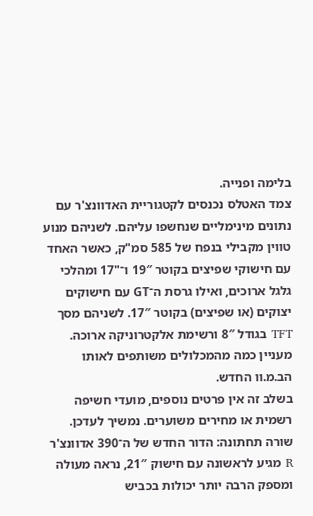בלימה ופנייה.
צמד האטלס נכנסים לקטגוריית האדוונצ'ר עם נתונים מינימליים שנחשפו עליהם. לשניהם מנוע טווין מקבילי בנפח של 585 סמ"ק, כאשר האחד עם חישוקי שפיצים בקוטר 19″ ו־"17 ומהלכי גלגל ארוכים, ואילו גרסת ה־GT עם חישוקים יצוקים (או שפיצים) בקוטר 17″. לשניהם מסך TFT בגודל 8″ ורשימת אלקטרוניקה ארוכה. מעניין כמה מהמכלולים משותפים לאותו הב.מ.וו החדש.
בשלב זה אין פרטים נוספים, מועדי חשיפה רשמית או מחירים משוערים. נמשיך לעדכן.
שורה תחתונה: הדור החדש של ה־390 אדוונצ'ר R מגיע לראשונה עם חישוק 21″, נראה מעולה ומספק הרבה יותר יכולות בכביש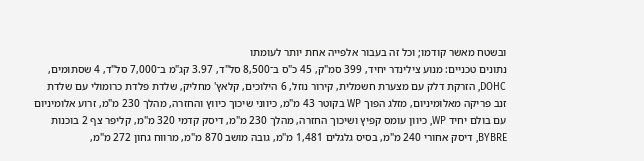ובשטח מאשר קודמו; וכל זה בעבור אלפייה אחת יותר לעומתו
נתונים טכניים: מנוע צילינדר יחיד, 399 סמ"ק, 45 כ"ס ב־8,500 סל"ד, 3.97 קג"מ ב־7,000 סל"ד, 4 שסתומים, DOHC, הזרקת דלק עם מצערת חשמלית, קירור נוזל, 6 הילוכים, קלאץ' מחליק, שלדת פלדת כרומולי עם שלדת זנב פריקה מאלומיניום, מזלג הפוך WP בקוטר 43 מ"מ, כיווני שיכוך כיווץ והחזרה, מהלך 230 מ"מ, זרוע אלומיניום עם בולם יחיד WP, כיוון עומס קפיץ ושיכוך החזרה, מהלך 230 מ"מ, דיסק קדמי 320 מ"מ, קליפר צף 2 בוכנות BYBRE, דיסק אחורי 240 מ"מ, בסיס גלגלים 1,481 מ"מ, גובה מושב 870 מ"מ, מרווח גחון 272 מ"מ,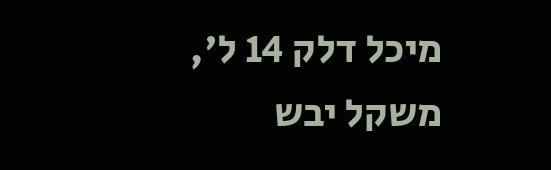מיכל דלק 14 ל', משקל יבש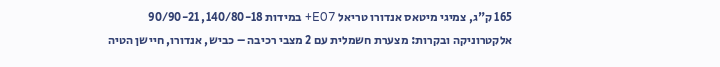165 ק"ג, צמיגי מיטאס אנדורו טריאל E07+ במידות 140/80-18, 90/90-21
אלקטרוניקה ובקרות: מצערת חשמלית עם 2 מצבי רכיבה – כביש, אנדורו, חיישן הטיה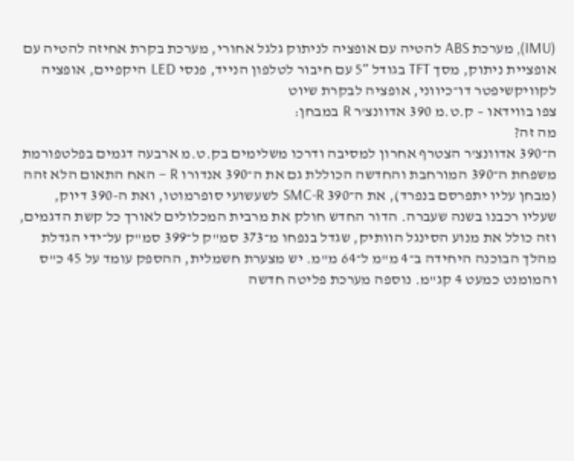(IMU), מערכת ABS להטיה עם אופציה לניתוק גלגל אחורי, מערכת בקרת אחיזה להטיה עם אופציית ניתוק, מסך TFT בגודל 5″ עם חיבור לטלפון הנייד, פנסי LED היקפיים, אופציה לקוויקשיפטר דו־כיווני, אופציה לבקרת שיוט
צפו בווידאו – ק.ט.מ 390 אדוונצ'ר R במבחן:
מה זה?
ה־390 אדוונצ'ר הצטרף אחרון למסיבה ודרכו משלימים בק.ט.מ ארבעה דגמים בפלטפורמת משפחת ה־390 המורחבת והחדשה הכוללת גם את ה־390 אנדורו R – האח התאום הלא זהה (מבחן עליו יתפרסם בנפרד), את ה־390 SMC-R לשעשועי סופרמוטו, ואת ה-390 דיוק, שעליו רכבנו בשנה שעברה. הדור החדש חולק את מרבית המכלולים לאורך כל קשת הדגמים, וזה כולל את מנוע הסינגל הוותיק, שגדל בנפחו מ־373 סמ"ק ל־399 סמ"ק על־ידי הגדלת מהלך הבוכנה היחידה ב־4 מ"מ ל־64 מ"מ. יש מצערת חשמלית, ההספק עומד על 45 כ"ס והמומנט כמעט 4 קג"מ. נוספה מערכת פליטה חדשה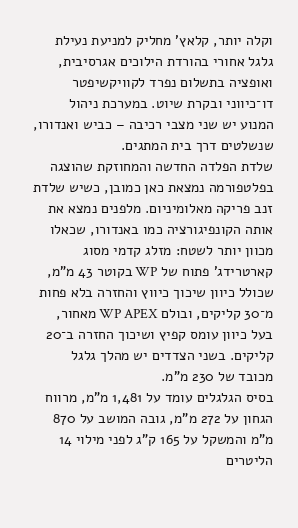וקלה יותר, קלאץ' מחליק למניעת נעילת גלגל אחורי בהורדת הילוכים אגרסיבית, ואופציה בתשלום נפרד לקוויקשיפטר דו־כיווני ובקרת שיוט. במערכת ניהול המנוע יש שני מצבי רכיבה – כביש ואנדורו, שנשלטים דרך בית המתגים.
שלדת הפלדה החדשה והמחוזקת שהוצגה בפלטפורמה נמצאת כאן כמובן, כשיש שלדת זנב פריקה מאלומיניום. מלפנים נמצא את אותה הקונפיגורציה כמו באנדורו, שכאלו מכוון יותר לשטח: מזלג קדמי מסוג קארטרידג' פתוח של WP בקוטר 43 מ"מ, שכולל כיוון שיכוך כיווץ והחזרה בלא פחות מ־30 קליקים, ובולם WP APEX מאחור, בעל כיוון עומס קפיץ ושיכוך החזרה ב־20 קליקים. בשני הצדדים יש מהלך גלגל מכובד של 230 מ"מ.
בסיס הגלגלים עומד על 1,481 מ"מ, מרווח הגחון על 272 מ"מ, גובה המושב על 870 מ"מ והמשקל על 165 ק"ג לפני מילוי 14 הליטרים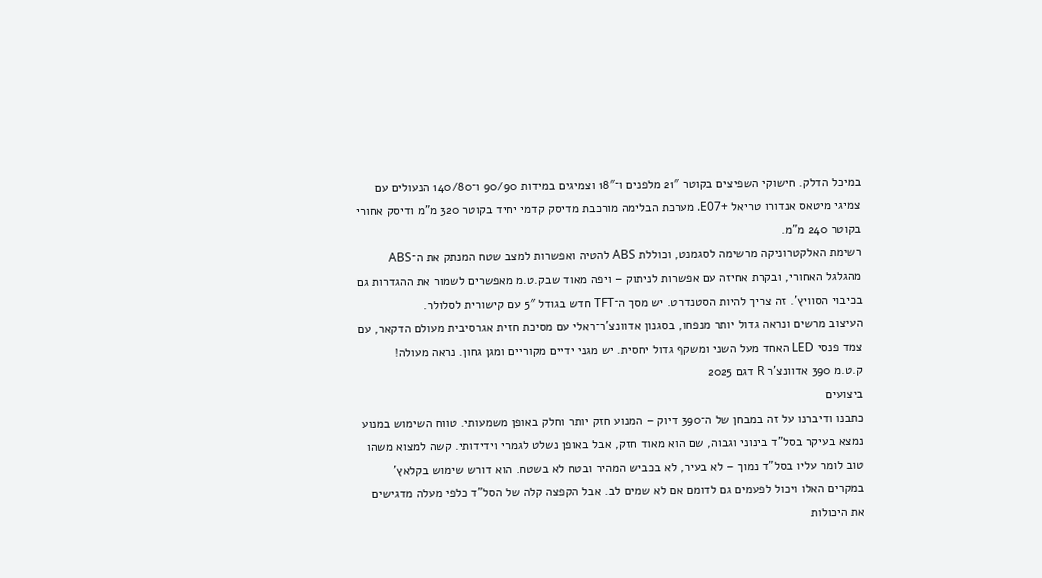במיכל הדלק. חישוקי השפיצים בקוטר 21″ מלפנים ו־18″ וצמיגים במידות 90/90 ו־140/80 הנעולים עם צמיגי מיטאס אנדורו טריאל +E07. מערכת הבלימה מורכבת מדיסק קדמי יחיד בקוטר 320 מ"מ ודיסק אחורי בקוטר 240 מ"מ.
רשימת האלקטרוניקה מרשימה לסגמנט, וכוללת ABS להטיה ואפשרות למצב שטח המנתק את ה־ABS מהגלגל האחורי, ובקרת אחיזה עם אפשרות לניתוק – ויפה מאוד שבק.ט.מ מאפשרים לשמור את ההגדרות גם בכיבוי הסוויץ'. זה צריך להיות הסטנדרט. יש מסך ה־TFT חדש בגודל 5″ עם קישורית לסלולר.
העיצוב מרשים ונראה גדול יותר מנפחו, בסגנון אדוונצ'ר־ראלי עם מסיכת חזית אגרסיבית מעולם הדקאר, עם צמד פנסי LED האחד מעל השני ומשקף גדול יחסית. יש מגני ידיים מקוריים ומגן גחון. נראה מעולה!
ק.ט.מ 390 אדוונצ'ר R דגם 2025
ביצועים
כתבנו ודיברנו על זה במבחן של ה־390 דיוק – המנוע חזק יותר וחלק באופן משמעותי. טווח השימוש במנוע נמצא בעיקר בסל"ד בינוני וגבוה, שם הוא מאוד חזק, אבל באופן נשלט לגמרי וידידותי. קשה למצוא משהו טוב לומר עליו בסל"ד נמוך – לא בעיר, לא בכביש המהיר ובטח לא בשטח. הוא דורש שימוש בקלאץ' במקרים האלו ויכול לפעמים גם לדומם אם לא שמים לב. אבל הקפצה קלה של הסל"ד כלפי מעלה מדגישים את היכולות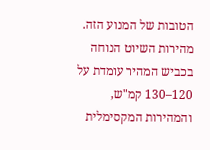הטובות של המנוע הזה. מהירות השיוט הנוחה בכביש המהיר עומדת על 120–130 קמ"ש, והמהירות המקסימלית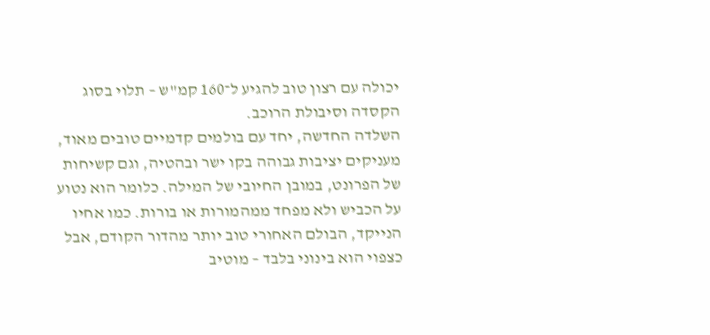יכולה עם רצון טוב להגיע ל־160 קמ"ש – תלוי בסוג הקסדה וסיבולת הרוכב.
השלדה החדשה, יחד עם בולמים קדמיים טובים מאוד, מעניקים יציבות גבוהה בקו ישר ובהטיה, וגם קשיחות של הפרונט, במובן החיובי של המילה. כלומר הוא נטוע על הכביש ולא מפחד ממהמורות או בורות. כמו אחיו הנייקד, הבולם האחורי טוב יותר מהדור הקודם, אבל כצפוי הוא בינוני בלבד – מוטיב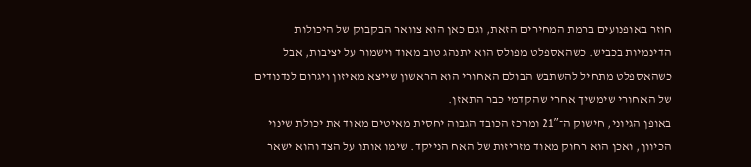חוזר באופנועים ברמת המחירים הזאת, וגם כאן הוא צוואר הבקבוק של היכולות הדינמיות בכביש. כשהאספלט מפולס הוא יתנהג טוב מאוד וישמור על יציבות, אבל כשהאספלט מתחיל להשתבש הבולם האחורי הוא הראשון שייצא מאיזון ויגרום לנדנודים של האחורי שימשיך אחרי שהקדמי כבר התאזן.
באופן הגיוני, חישוק ה־21″ ומרכז הכובד הגבוה יחסית מאיטים מאוד את יכולת שינוי הכיוון, ואכן הוא רחוק מאוד מזריזות של האח הנייקד. שימו אותו על הצד והוא ישאר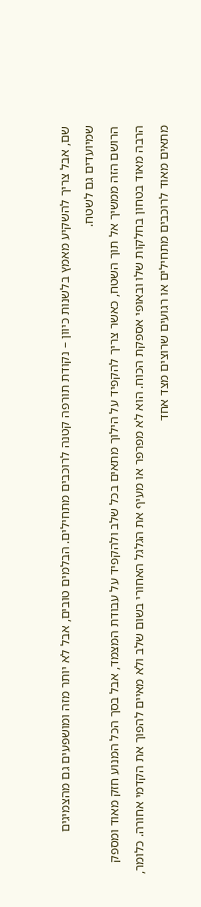שם, אבל צריך להשקיע מאמץ בלשנות כיוון – נקודת תורפה קטנה לרוכבים מתחילים. הבלמים טובים, אבל לא יותר מזה ומושפעים גם מהצמיגים שמיועדים גם לשטח.
הרושם הזה ממשיך אל תוך השטח, כאשר צריך להקפיד על הילוך מתאים בכל שלב ולהקפיד על עבודת המצמד, אבל בסך הכל המנוע חזק מאוד ומספק הרבה מאוד בטחון בחלקות שלו ובאופי אספקת הכוח. הוא לא מפרפר או מעיף את הגלגל האחורי בשום שלב ולא מאיים להפוך את הקדמי אחורה. כלומר, מתאים מאוד לרוכבים מתחילים או רגועים שרוצים מצד אחד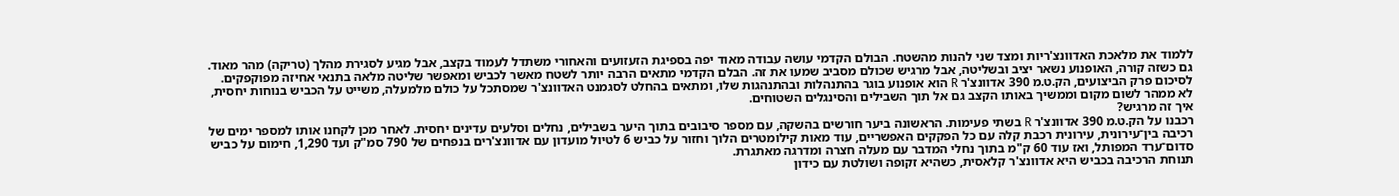ללמוד את מלאכת האדוונצ'ריות ומצד שני להנות מהשטח. הבולם הקדמי עושה עבודה מאוד יפה בספיגת הזעזועים והאחורי משתדל לעמוד בקצב, אבל מגיע לסגירת מהלך (טריקה) מהר מאוד. גם כשזה קורה, האופנוע נשאר יציב ובשליטה, אבל מרגיש שכולם מסביב שמעו את זה. הבלם הקדמי מתאים הרבה יותר לשטח מאשר לכביש ומאפשר שליטה מלאה בתנאי אחיזה מפוקפקים.
לסיכום פרק הביצועים, הק.ט.מ 390 אדוונצ'ר R הוא אופנוע בוגר בהתנהלות ובהתנהגות שלו, ומתאים בהחלט לסגמנט האדוונצ'ר שמסתכל על כולם מלמעלה, משייט על הכביש בנוחות יחסית, לא ממהר לשום מקום וממשיך באותו הקצב גם אל תוך השבילים והסינגלים השטוחים.
איך זה מרגיש?
רכבנו על הק.ט.מ 390 אדוונצ'ר R בשתי פעימות. הראשונה ביער חורשים בהשקה, עם מספר סיבובים בתוך היער בשבילים, נחלים וסלעים עדינים יחסית. לאחר מכן לקחנו אותו למספר ימים של רכיבה בין־עירונית, עירונית רכבת קלה עם כל הפקקים האפשריים, עוד מאות קילומטרים הלוך וחזור על כביש 6 לטיול מועדון עם אדוונצ'רים בנפחים של 790 סמ"ק ועד 1,290, חימום על כביש סדום־ערד המפותל, ואז עוד 60 ק"מ בתוך נחלי המדבר עם מעלה חצרה ומדרגה מאתגרת.
תנוחת הרכיבה בכביש היא אדוונצ'ר קלאסית, כשהיא זקופה ושולטת עם כידון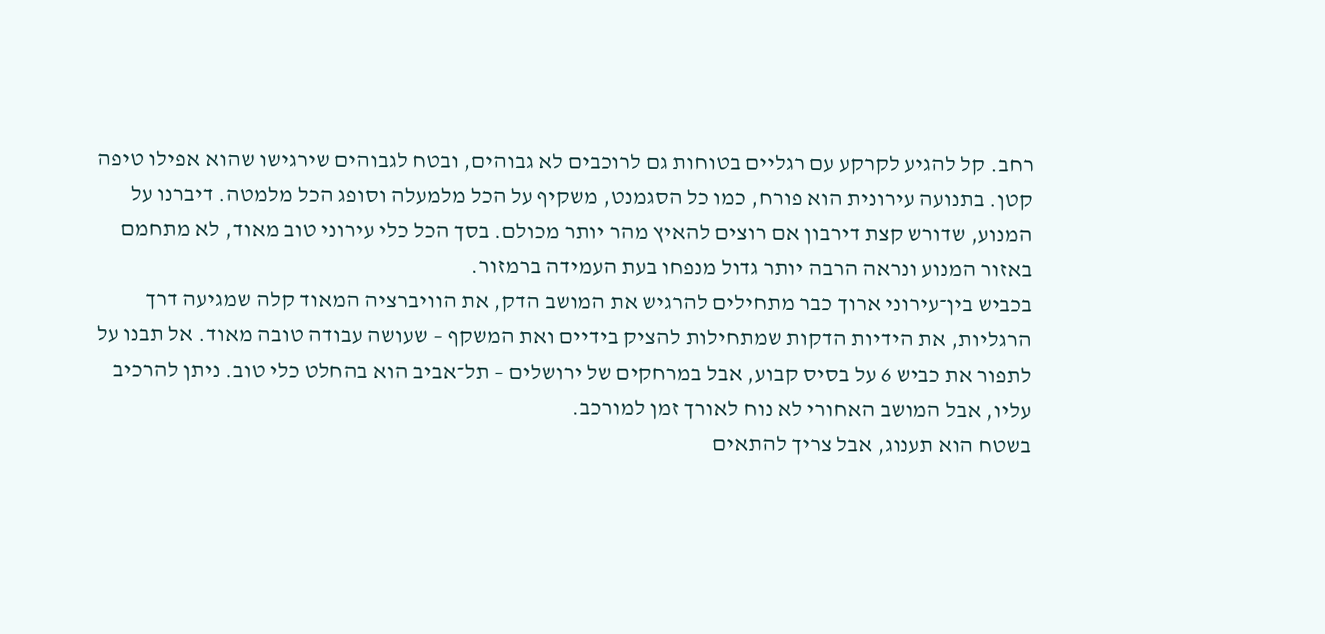רחב. קל להגיע לקרקע עם רגליים בטוחות גם לרוכבים לא גבוהים, ובטח לגבוהים שירגישו שהוא אפילו טיפה קטן. בתנועה עירונית הוא פורח, כמו כל הסגמנט, משקיף על הכל מלמעלה וסופג הכל מלמטה. דיברנו על המנוע, שדורש קצת דירבון אם רוצים להאיץ מהר יותר מכולם. בסך הכל כלי עירוני טוב מאוד, לא מתחמם באזור המנוע ונראה הרבה יותר גדול מנפחו בעת העמידה ברמזור.
בכביש בין־עירוני ארוך כבר מתחילים להרגיש את המושב הדק, את הוויברציה המאוד קלה שמגיעה דרך הרגליות, את הידיות הדקות שמתחילות להציק בידיים ואת המשקף – שעושה עבודה טובה מאוד. אל תבנו על לתפור את כביש 6 על בסיס קבוע, אבל במרחקים של ירושלים – תל־אביב הוא בהחלט כלי טוב. ניתן להרכיב עליו, אבל המושב האחורי לא נוח לאורך זמן למורכב.
בשטח הוא תענוג, אבל צריך להתאים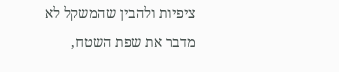ציפיות ולהבין שהמשקל לא מדבר את שפת השטח,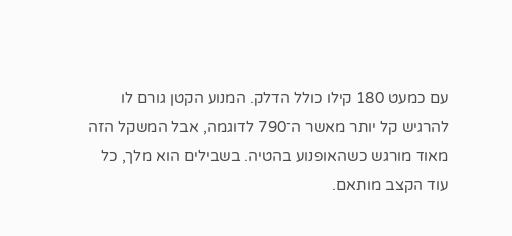עם כמעט 180 קילו כולל הדלק. המנוע הקטן גורם לו להרגיש קל יותר מאשר ה־790 לדוגמה, אבל המשקל הזה מאוד מורגש כשהאופנוע בהטיה. בשבילים הוא מלך, כל עוד הקצב מותאם.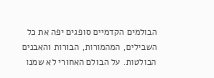הבולמים הקדמיים סופגים יפה את כל השבילים, המהמורות, הבורות והאבנים הבולטות. על הבולם האחורי לא שמנו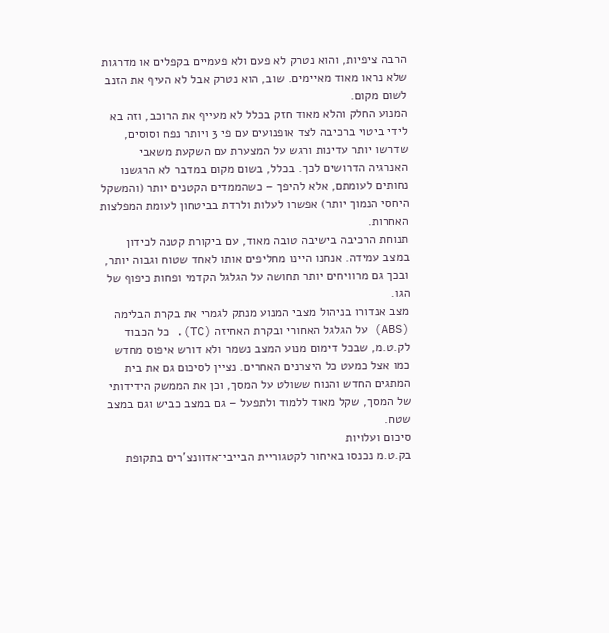הרבה ציפיות, והוא נטרק לא פעם ולא פעמיים בקפלים או מדרגות שלא נראו מאוד מאיימים. שוב, הוא נטרק אבל לא העיף את הזנב לשום מקום.
המנוע החלק והלא מאוד חזק בכלל לא מעייף את הרוכב, וזה בא לידי ביטוי ברכיבה לצד אופנועים עם פי 3 ויותר נפח וסוסים, שדרשו יותר עדינות ורגש על המצערת עם השקעת משאבי האנרגיה הדרושים לכך. בכלל, בשום מקום במדבר לא הרגשנו נחותים לעומתם, אלא להיפך – כשהממדים הקטנים יותר (והמשקל היחסי הנמוך יותר) אפשרו לעלות ולרדת בביטחון לעומת המפלצות האחרות.
תנוחת הרכיבה בישיבה טובה מאוד, עם ביקורת קטנה לכידון במצב עמידה. אנחנו היינו מחליפים אותו לאחד שטוח וגבוה יותר, ובכך גם מרוויחים יותר תחושה על הגלגל הקדמי ופחות כיפוף של הגו.
מצב אנדורו בניהול מצבי המנוע מנתק לגמרי את בקרת הבלימה (ABS) על הגלגל האחורי ובקרת האחיזה (TC). כל הכבוד לק.ט.מ, שבכל דימום מנוע המצב נשמר ולא דורש איפוס מחדש כמו אצל כמעט כל היצרנים האחרים. נציין לסיכום גם את בית המתגים החדש והנוח ששולט על המסך, וכן את הממשק הידידותי של המסך, שקל מאוד ללמוד ולתפעל – גם במצב כביש וגם במצב שטח.
סיכום ועלויות
בק.ט.מ נכנסו באיחור לקטגוריית הבייבי־אדוונצ'רים בתקופת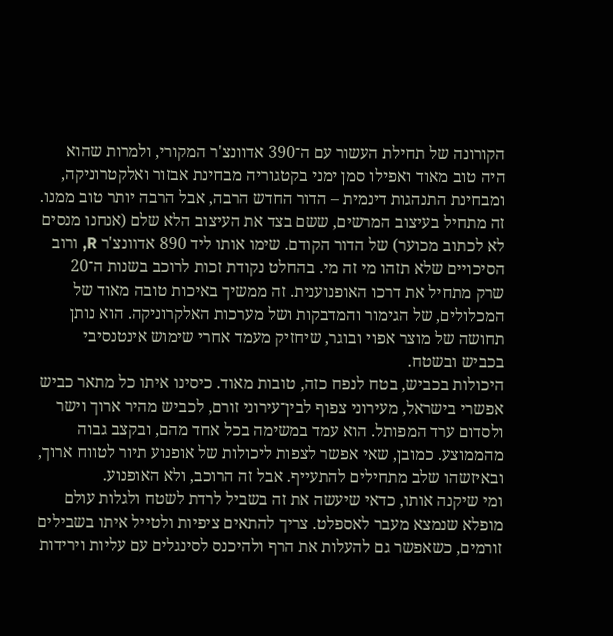הקורונה של תחילת העשור עם ה־390 אדוונצ'ר המקורי, ולמרות שהוא היה טוב מאוד ואפילו סמן ימני בקטגוריה מבחינת אבזור ואלקטרוניקה, ומבחינת התנהגות דינמית – הדור החדש הרבה, אבל הרבה יותר טוב ממנו.
זה מתחיל בעיצוב המרשים, ששם בצד את העיצוב הלא שלם (אנחנו מנסים לא לכתוב מכוער) של הדור הקודם. שימו אותו ליד 890 אדוונצ'ר R, ורוב הסיכויים שלא תזהו מי זה מי. בהחלט נקודת זכות לרוכב בשנות ה־20 שרק מתחיל את דרכו האופנוענית. זה ממשיך באיכות טובה מאוד של המכלולים, של הגימור והמדבקות ושל מערכות האלקרוניקה. הוא נותן תחושה של מוצר אפוי ובוגר, שיחזיק מעמד אחרי שימוש אינטנסיבי בכביש ובשטח.
היכולות בכביש, בטח לנפח כזה, טובות מאוד. כיסינו איתו כל מתאר כביש אפשרי בישראל, מעירוני צפוף לבין־עירוני זורם, לכביש מהיר ארוך וישר ולסדום ערד המפותל. הוא עמד במשימה בכל אחד מהם, ובקצב גבוה מהממוצע. כמובן, שאי אפשר לצפות ליכולות של אופנוע תיור לטווח ארוך, ובאיזשהו שלב מתחילים להתעייף. אבל זה הרוכב, ולא האופנוע.
ומי שיקנה אותו, כדאי שיעשה את זה בשביל לרדת לשטח ולגלות עולם מופלא שנמצא מעבר לאספלט. צריך להתאים ציפיות ולטייל איתו בשבילים זורמים, כשאפשר גם להעלות את הרף ולהיכנס לסינגלים עם עליות וירידות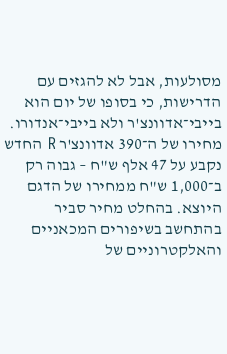מסולעות, אבל לא להגזים עם הדרישות, כי בסופו של יום הוא בייבי־אדוונצ'ר ולא בייבי־אנדורו.
מחירו של ה־390 אדוונצ'ר R החדש נקבע על 47 אלף ש"ח – גבוה רק ב־1,000 ש"ח ממחירו של הדגם היוצא. בהחלט מחיר סביר בהתחשב בשיפורים המכאניים והאלקטרוניים של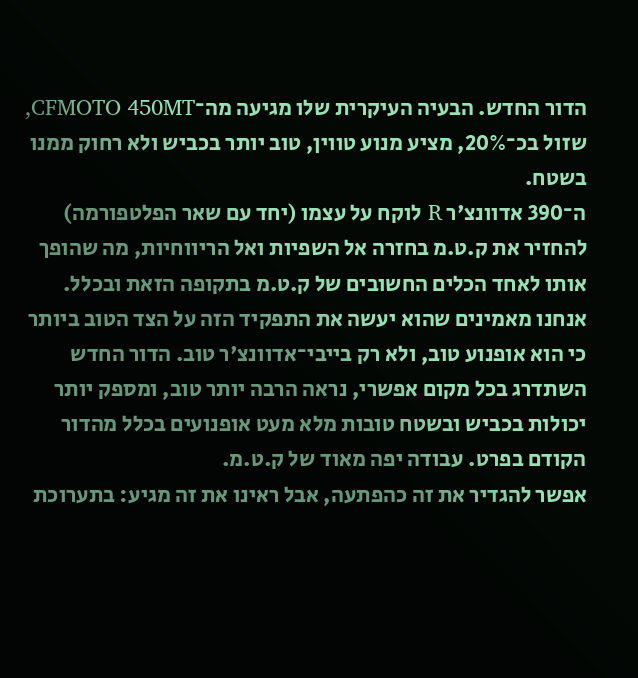הדור החדש. הבעיה העיקרית שלו מגיעה מה־CFMOTO 450MT, שזול בכ־20%, מציע מנוע טווין, טוב יותר בכביש ולא רחוק ממנו בשטח.
ה־390 אדוונצ'ר R לוקח על עצמו (יחד עם שאר הפלטפורמה) להחזיר את ק.ט.מ בחזרה אל השפיות ואל הריווחיות, מה שהופך אותו לאחד הכלים החשובים של ק.ט.מ בתקופה הזאת ובכלל. אנחנו מאמינים שהוא יעשה את התפקיד הזה על הצד הטוב ביותר כי הוא אופנוע טוב, ולא רק בייבי־אדוונצ'ר טוב. הדור החדש השתדרג בכל מקום אפשרי, נראה הרבה יותר טוב, ומספק יותר יכולות בכביש ובשטח טובות מלא מעט אופנועים בכלל מהדור הקודם בפרט. עבודה יפה מאוד של ק.ט.מ.
אפשר להגדיר את זה כהפתעה, אבל ראינו את זה מגיע: בתערוכת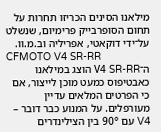מילאנו הסינים הכריזו תחרות על תחום הסופרבייק פרימיום, שנשלט על־ידי דוקאטי, אפריליה וב.מ.וו.
CFMOTO V4 SR-RR
ה־V4 SR-RR הוצג במילאנו כאבטיפוס כמעט מוכן לייצור, אם כי הפרטים המלאים עדיין מעורפלים. על המנוע כבר דובר – V4 עם 90° בין הצילינדרים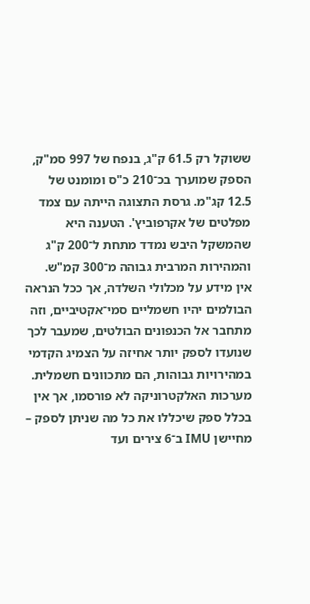ששוקל רק 61.5 ק"ג, בנפח של 997 סמ"ק, הספק שמוערך בכ־210 כ"ס ומומנט של 12.5 קג"מ. גרסת התצוגה הייתה עם צמד מפלטים של אקרפוביץ'. הטענה היא שהמשקל היבש נמדד מתחת ל־200 ק"ג והמהירות המרבית גבוהה מ־300 קמ"ש.
אין מידע על מכלולי השלדה, אך ככל הנראה הבולמים יהיו חשמליים סמי־אקטיביים, וזה מתחבר אל הכנפונים הבולטים, שמעבר לכך שנועדו לספק יותר אחיזה על הצמיג הקדמי במהירויות גבוהות, הם מתכוונים חשמלית. מערכות האלקטרוניקה לא פורסמו, אך אין בכלל ספק שיכללו את כל מה שניתן לספק – מחיישן IMU ב־6 צירים ועד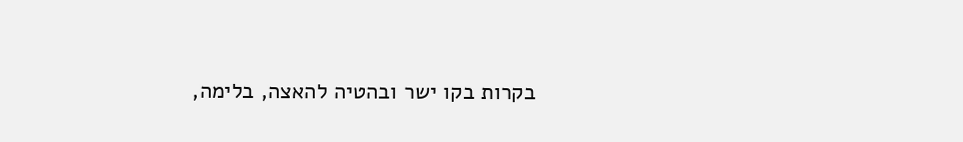בקרות בקו ישר ובהטיה להאצה, בלימה,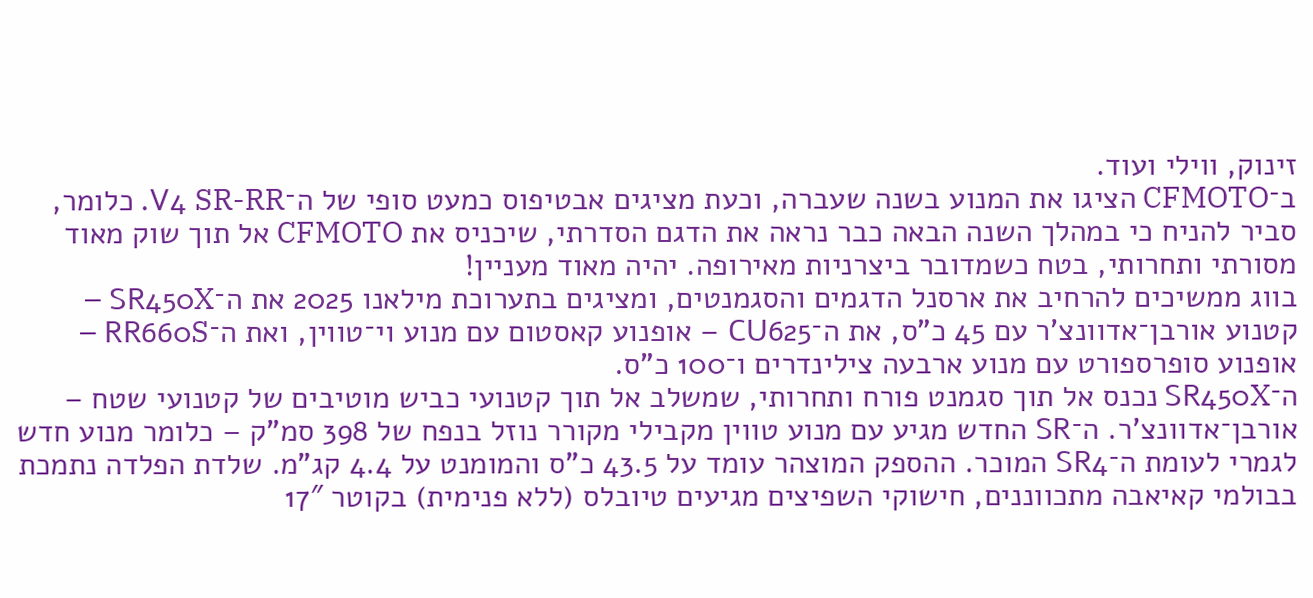זינוק, ווילי ועוד.
ב־CFMOTO הציגו את המנוע בשנה שעברה, וכעת מציגים אבטיפוס כמעט סופי של ה־V4 SR-RR. כלומר, סביר להניח כי במהלך השנה הבאה כבר נראה את הדגם הסדרתי, שיכניס את CFMOTO אל תוך שוק מאוד מסורתי ותחרותי, בטח כשמדובר ביצרניות מאירופה. יהיה מאוד מעניין!
בווג ממשיכים להרחיב את ארסנל הדגמים והסגמנטים, ומציגים בתערוכת מילאנו 2025 את ה־SR450X – קטנוע אורבן־אדוונצ'ר עם 45 כ"ס, את ה־CU625 – אופנוע קאסטום עם מנוע וי־טווין, ואת ה־RR660S – אופנוע סופרספורט עם מנוע ארבעה צילינדרים ו־100 כ"ס.
ה־SR450X נכנס אל תוך סגמנט פורח ותחרותי, שמשלב אל תוך קטנועי כביש מוטיבים של קטנועי שטח – אורבן־אדוונצ'ר. ה־SR החדש מגיע עם מנוע טווין מקבילי מקורר נוזל בנפח של 398 סמ"ק – כלומר מנוע חדש לגמרי לעומת ה־SR4 המוכר. ההספק המוצהר עומד על 43.5 כ"ס והמומנט על 4.4 קג"מ. שלדת הפלדה נתמכת בבולמי קאיאבה מתכווננים, חישוקי השפיצים מגיעים טיובלס (ללא פנימית) בקוטר 17″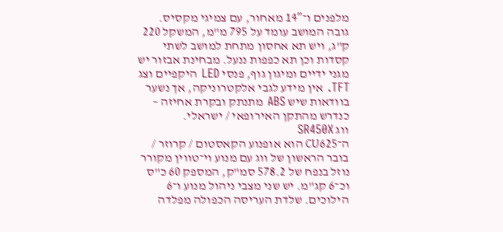מלפנים ו־14″ מאחור, עם צמיגי מקסיס.
גובה המושב עומד על 795 מ"מ, המשקל 220 ק"ג, ויש תא אחסון מתחת למושב לשתי קסדות וכן תא כפפות ננעל. מבחינת אבזור יש מגני ידיים ומיגון גוף, פנסי LED היקפיים וצג TFT. אין מידע לגבי אלקטרוניקה, אך נשער בוודאות שיש ABS מתנתק ובקרת אחיזה – כנדרש מהתקן האירופאי / ישראלי.
ווג SR450X
ה־CU625 הוא אופנוע הקאסטום / קרוזר / בובר הראשון של ווג עם מנוע וי־טווין מקורר נוזל בנפח של 578.2 סמ"ק, המספק 60 כ"ס וכ־6 קג"מ. יש שני מצבי ניהול מנוע ו־6 הילוכים. שלדת העריסה הכפולה מפלדה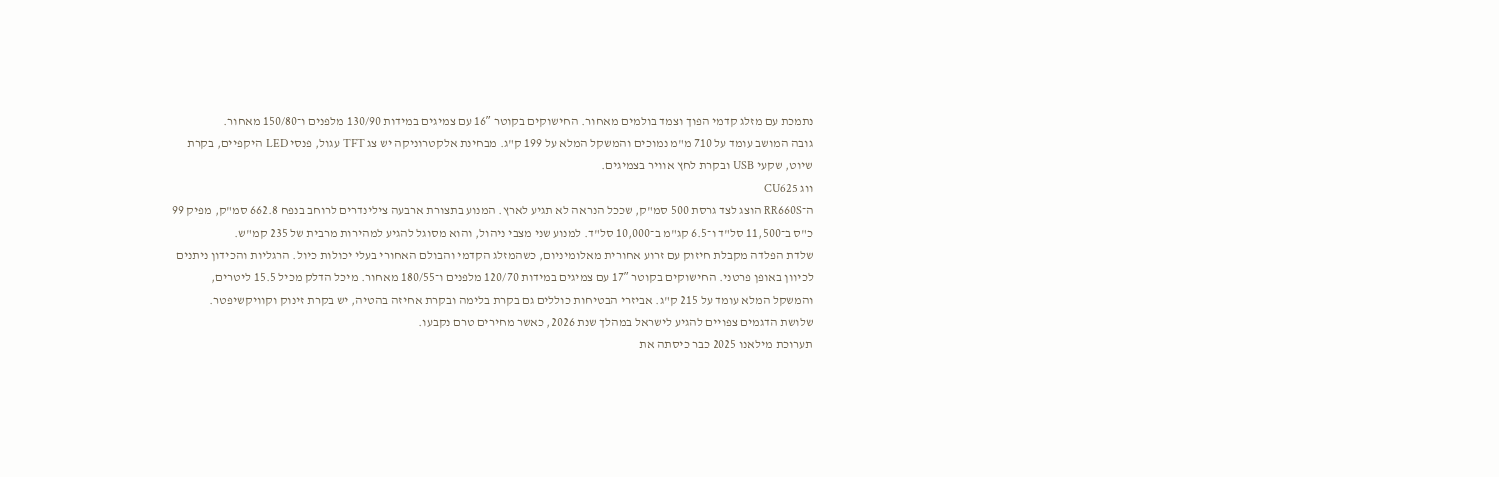נתמכת עם מזלג קדמי הפוך וצמד בולמים מאחור. החישוקים בקוטר 16″ עם צמיגים במידות 130/90 מלפנים ו־150/80 מאחור.
גובה המושב עומד על 710 מ"מ נמוכים והמשקל המלא על 199 ק"ג. מבחינת אלקטרוניקה יש צג TFT עגול, פנסי LED היקפיים, בקרת שיוט, שקעי USB ובקרת לחץ אוויר בצמיגים.
ווג CU625
ה־RR660S הוצג לצד גרסת 500 סמ"ק, שככל הנראה לא תגיע לארץ. המנוע בתצורת ארבעה צילינדרים לרוחב בנפח 662.8 סמ"ק, מפיק 99 כ"ס ב־11,500 סל"ד ו־6.5 קג"מ ב־10,000 סל"ד. למנוע שני מצבי ניהול, והוא מסוגל להגיע למהירות מרבית של 235 קמ"ש.
שלדת הפלדה מקבלת חיזוק עם זרוע אחורית מאלומיניום, כשהמזלג הקדמי והבולם האחורי בעלי יכולות כיול. הרגליות והכידון ניתנים לכיוון באופן פרטני. החישוקים בקוטר 17″ עם צמיגים במידות 120/70 מלפנים ו־180/55 מאחור. מיכל הדלק מכיל 15.5 ליטרים, והמשקל המלא עומד על 215 ק"ג. אביזרי הבטיחות כוללים גם בקרת בלימה ובקרת אחיזה בהטיה, יש בקרת זינוק וקוויקשיפטר.
שלושת הדגמים צפויים להגיע לישראל במהלך שנת 2026, כאשר מחירים טרם נקבעו.
תערוכת מילאנו 2025 כבר כיסתה את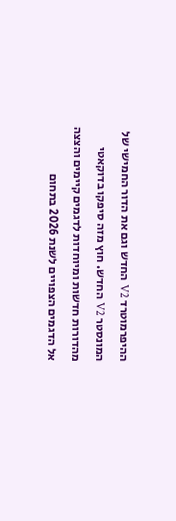ההיפרמוטרד V2 החדש וגם את הדור החמישי של המונסטר V2 החדש. חוץ מזה סיפקו בדוקאטי מהדורות חדשות ומיוחדות לדגמים קיימים והצצה אל הדגמים הצפויים לשנת 2026 בתחום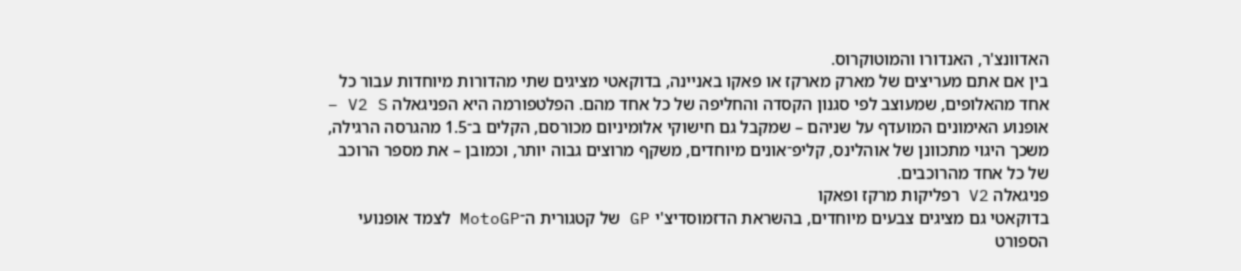האדוונצ'ר, האנדורו והמוטוקרוס.
בין אם אתם מעריצים של מארק מארקז או פאקו באניינה, בדוקאטי מציגים שתי מהדורות מיוחדות עבור כל אחד מהאלופים, שמעוצב לפי סגנון הקסדה והחליפה של כל אחד מהם. הפלטפורמה היא הפניגאלה V2 S – אופנוע האימונים המועדף על שניהם – שמקבל גם חישוקי אלומיניום מכורסם, הקלים ב־1.5 מהגרסה הרגילה, משכך היגוי מתכוונן של אוהלינס, קליפ־אונים מיוחדים, משקף מרוצים גבוה יותר, וכמובן – את מספר הרוכב של כל אחד מהרוכבים.
פניגאלה V2 רפליקות מרקז ופאקו
בדוקאטי גם מציגים צבעים מיוחדים, בהשראת הדזמוסדיצ'י GP של קטגורית ה־MotoGP לצמד אופנועי הספורט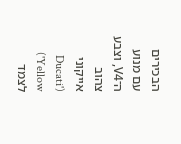הבכירים עם מנוע ה־V4, וצבע צהוב אייקוני ('Ducati Yellow') לצמד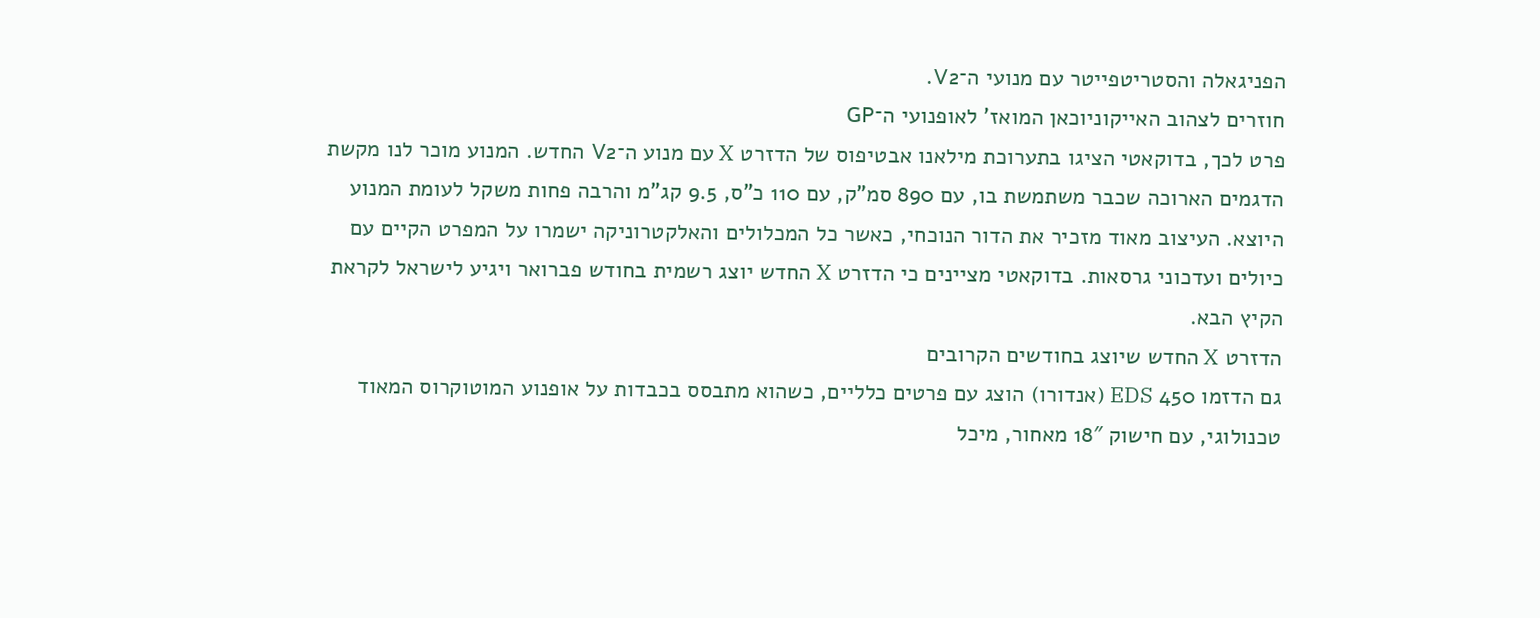הפניגאלה והסטריטפייטר עם מנועי ה־V2.
חוזרים לצהוב האייקוניוכאן המואז' לאופנועי ה־GP
פרט לכך, בדוקאטי הציגו בתערוכת מילאנו אבטיפוס של הדזרט X עם מנוע ה־V2 החדש. המנוע מוכר לנו מקשת הדגמים הארוכה שכבר משתמשת בו, עם 890 סמ"ק, עם 110 כ"ס, 9.5 קג"מ והרבה פחות משקל לעומת המנוע היוצא. העיצוב מאוד מזכיר את הדור הנוכחי, כאשר כל המכלולים והאלקטרוניקה ישמרו על המפרט הקיים עם כיולים ועדכוני גרסאות. בדוקאטי מציינים כי הדזרט X החדש יוצג רשמית בחודש פברואר ויגיע לישראל לקראת הקיץ הבא.
הדזרט X החדש שיוצג בחודשים הקרובים
גם הדזמו 450 EDS (אנדורו) הוצג עם פרטים כלליים, כשהוא מתבסס בכבדות על אופנוע המוטוקרוס המאוד טכנולוגי, עם חישוק 18″ מאחור, מיכל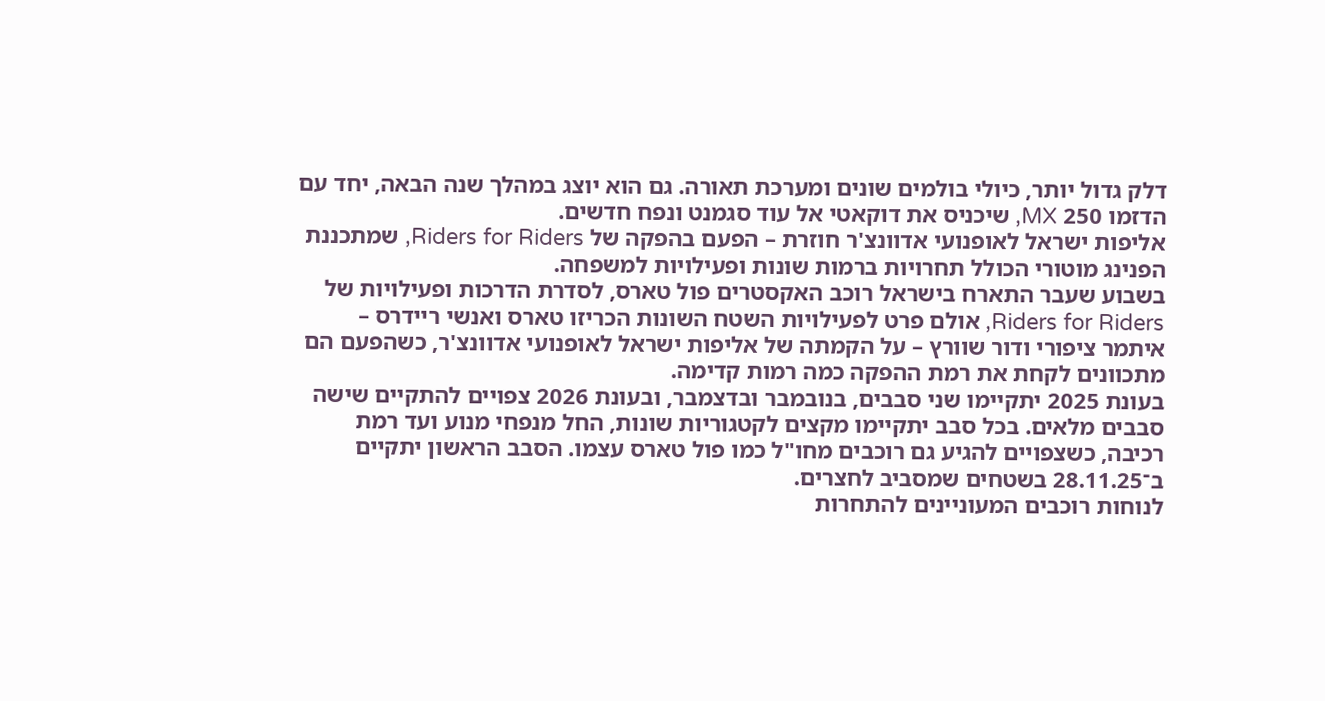דלק גדול יותר, כיולי בולמים שונים ומערכת תאורה. גם הוא יוצג במהלך שנה הבאה, יחד עם הדזמו 250 MX, שיכניס את דוקאטי אל עוד סגמנט ונפח חדשים.
אליפות ישראל לאופנועי אדוונצ'ר חוזרת – הפעם בהפקה של Riders for Riders, שמתכננת הפנינג מוטורי הכולל תחרויות ברמות שונות ופעילויות למשפחה.
בשבוע שעבר התארח בישראל רוכב האקסטרים פול טארס, לסדרת הדרכות ופעילויות של Riders for Riders, אולם פרט לפעילויות השטח השונות הכריזו טארס ואנשי ריידרס – איתמר ציפורי ודור שוורץ – על הקמתה של אליפות ישראל לאופנועי אדוונצ'ר, כשהפעם הם מתכוונים לקחת את רמת ההפקה כמה רמות קדימה.
בעונת 2025 יתקיימו שני סבבים, בנובמבר ובדצמבר, ובעונת 2026 צפויים להתקיים שישה סבבים מלאים. בכל סבב יתקיימו מקצים לקטגוריות שונות, החל מנפחי מנוע ועד רמת רכיבה, כשצפויים להגיע גם רוכבים מחו"ל כמו פול טארס עצמו. הסבב הראשון יתקיים ב־28.11.25 בשטחים שמסביב לחצרים.
לנוחות רוכבים המעוניינים להתחרות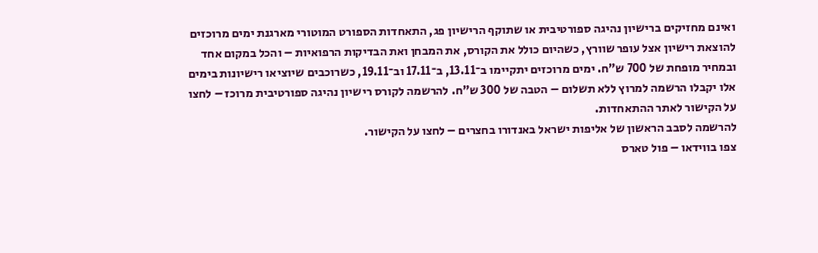ואינם מחזיקים ברישיון נהיגה ספורטיבית או שתוקף הרישיון פג, התאחדות הספורט המוטורי מארגנת ימים מרוכזים להוצאת רישיון אצל עופר שוורץ, כשהיום כולל את הקורס, את המבחן ואת הבדיקות הרפואיות – והכל במקום אחד ובמחיר מופחת של 700 ש"ח. ימים מרוכזים יתקיימו ב־13.11, ב־17.11 וב־19.11, כשרוכבים שיוציאו רישיונות בימים אלו יקבלו הרשמה למרוץ ללא תשלום – הטבה של 300 ש"ח. להרשמה לקורס רישיון נהיגה ספורטיבית מרוכז – לחצו על הקישור לאתר ההתאחדות.
להרשמה לסבב הראשון של אליפות ישראל באנדורו בחצרים – לחצו על הקישור.
צפו בווידאו – פול טארס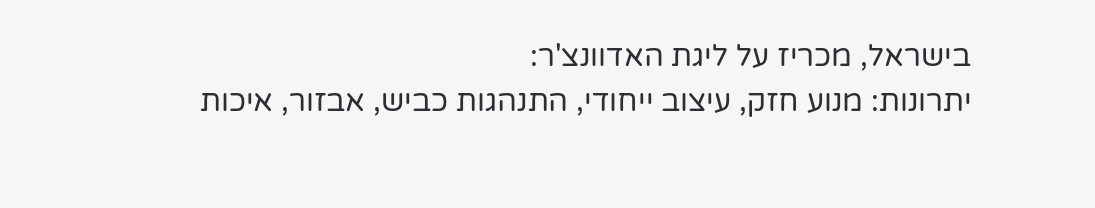בישראל, מכריז על ליגת האדוונצ'ר:
יתרונות: מנוע חזק, עיצוב ייחודי, התנהגות כביש, אבזור, איכות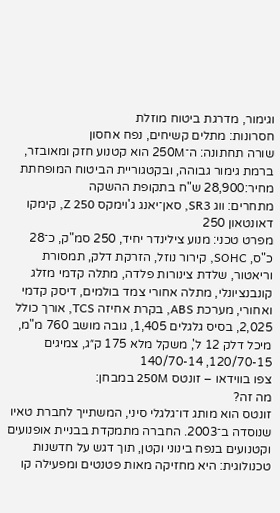וגימור, מדרגת ביטוח מוזלת
חסרונות: מתלים קשיחים, נפח אחסון
שורה תחתונה: ה־250M הוא קטנוע חזק ומאובזר, ברמת גימור גבוהה, ובקטגוריית הביטוח המופחתת
מחיר:28,900 ש"ח בתקופת ההשקה
מתחרים: ווג SR3, סאן־יאנג ג'וימקס Z 250, קימקו דאונטאון 250
מפרט טכני: מנוע צילינדר יחיד, 250 סמ"ק, כ־28 כ"ס, SOHC, קירור נוזל, הזרקת דלק, תמסורת וריאטור, שלדת צינורות פלדה, מתלה קדמי מזלג קונבנציונלי, מתלה אחורי צמד בולמים, דיסק קדמי ואחורי, מערכת ABS, בקרת אחיזה TCS, אורך כולל 2,025, בסיס גלגלים 1,405, גובה מושב 760 מ"מ, מיכל דלק 12 ל', משקל מלא 175 ק״ג, צמיגים 120/70-15, 140/70-14
צפו בווידאו – זונטס 250M במבחן:
מה זה?
זונטס הוא מותג דו־גלגלי סיני, המשתייך לחברת טאיו שנוסדה ב־2003. החברה מתמקדת בבניית אופנועים וקטנועים בנפח בינוני וקטן, תוך דגש על חדשנות טכנולוגית: היא מחזיקה מאות פטנטים ומפעילה קו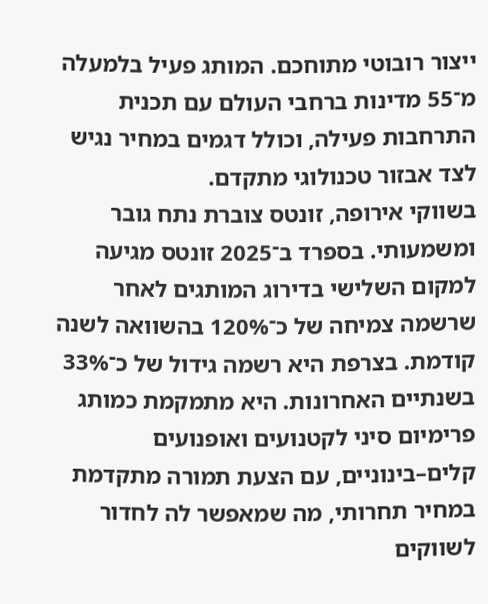ייצור רובוטי מתוחכם. המותג פעיל בלמעלה מ־55 מדינות ברחבי העולם עם תכנית התרחבות פעילה, וכולל דגמים במחיר נגיש לצד אבזור טכנולוגי מתקדם.
בשווקי אירופה, זונטס צוברת נתח גובר ומשמעותי. בספרד ב־2025 זונטס מגיעה למקום השלישי בדירוג המותגים לאחר שרשמה צמיחה של כ־120% בהשוואה לשנה קודמת. בצרפת היא רשמה גידול של כ־33% בשנתיים האחרונות. היא מתמקמת כמותג פרימיום סיני לקטנועים ואופנועים קלים–בינוניים, עם הצעת תמורה מתקדמת במחיר תחרותי, מה שמאפשר לה לחדור לשווקים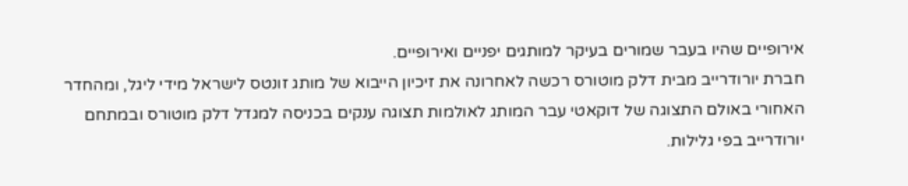אירופיים שהיו בעבר שמורים בעיקר למותגים יפניים ואירופיים.
חברת יורודרייב מבית דלק מוטורס רכשה לאחרונה את זיכיון הייבוא של מותג זונטס לישראל מידי ליגל, ומהחדר האחורי באולם התצוגה של דוקאטי עבר המותג לאולמות תצוגה ענקים בכניסה למגדל דלק מוטורס ובמתחם יורודרייב בפי גלילות.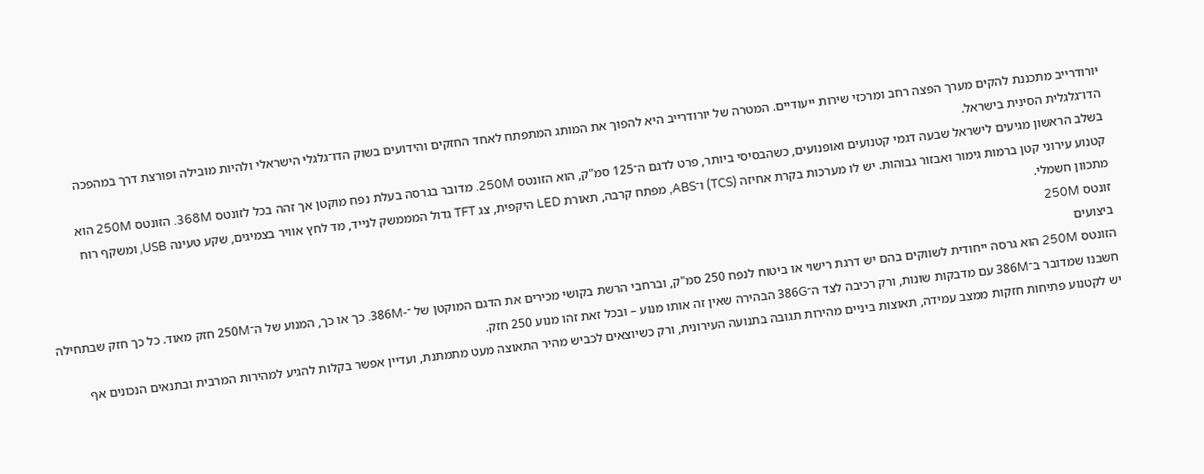יורודרייב מתכננת להקים מערך הפצה רחב ומרכזי שירות ייעודיים. המטרה של יורודרייב היא להפוך את המותג המתפתח לאחד החזקים והידועים בשוק הדו־גלגלי הישראלי ולהיות מובילה ופורצת דרך במהפכה הדו־גלגלית הסינית בישראל.
בשלב הראשון מגיעים לישראל שבעה דגמי קטנועים ואופנועים, כשהבסיסי ביותר, פרט לדגם ה־125 סמ"ק, הוא הזונטס 250M. מדובר בגרסה בעלת נפח מוקטן אך זהה בכל לזונטס 368M. הזונטס 250M הוא קטנוע עירוני קטן ברמות גימור ואבזור גבוהות. יש לו מערכות בקרת אחיזה (TCS) ו־ABS, מפתח קרבה, תאורת LED היקפית, צג TFT גדול המממשק לנייד, מד לחץ אוויר בצמיגים, שקע טעינה USB, ומשקף רוח מתכוון חשמלי.
זונטס 250M
ביצועים
הזונטס 250M הוא גרסה ייחודית לשווקים בהם יש דרגת רישוי או ביטוח לנפח 250 סמ"ק, וברחבי הרשת בקושי מכירים את הדגם המוקטן של ־-386M. כך או כך, המנוע של ה־250M חזק מאוד. כל כך חזק שבתחילה חשבנו שמדובר ב־386M עם מדבקות שונות, ורק רכיבה לצד ה־386G הבהירה שאין זה אותו מנוע – ובכל זאת זהו מנוע 250 חזק.
יש לקטנוע פתיחות חזקות ממצב עמידה, תאוצות ביניים מהירות תגובה בתנועה העירונית, ורק כשיוצאים לכביש מהיר התאוצה מעט מתמתנת, ועדיין אפשר בקלות להגיע למהירות המרבית ובתנאים הנכונים אף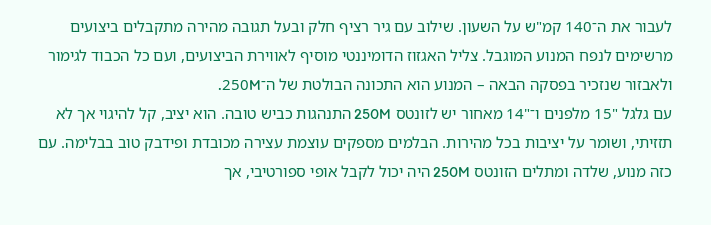לעבור את ה־140 קמ"ש על השעון. שילוב עם גיר רציף חלק ובעל תגובה מהירה מתקבלים ביצועים מרשימים לנפח המנוע המוגבל. צליל האגזוז הדומיננטי מוסיף לאווירת הביצועים, ועם כל הכבוד לגימור ולאבזור שנזכיר בפסקה הבאה – המנוע הוא התכונה הבולטת של ה־250M.
עם גלגל "15 מלפנים ו־"14 מאחור יש לזונטס 250M התנהגות כביש טובה. הוא יציב, קל להיגוי אך לא תזזיתי, ושומר על יציבות בכל מהירות. הבלמים מספקים עוצמת עצירה מכובדת ופידבק טוב בבלימה. עם כזה מנוע, שלדה ומתלים הזונטס 250M היה יכול לקבל אופי ספורטיבי, אך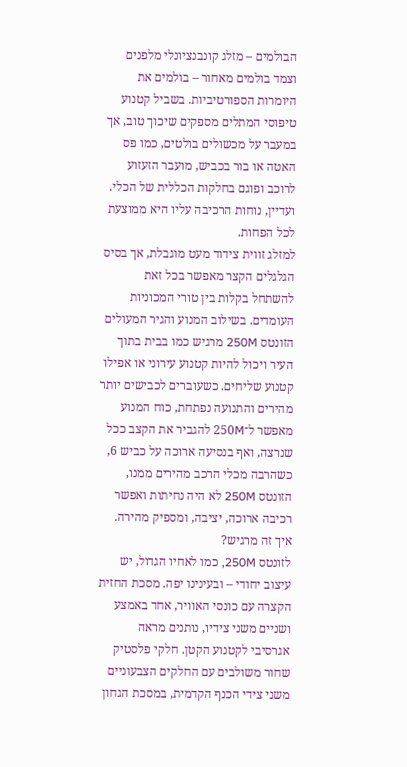הבולמים – מזלג קונבנציונלי מלפנים וצמד בולמים מאחור – בולמים את היומרות הספורטיביות. בשביל קטנוע טיפוסי המתלים מספקים שיכוך טוב, אך במעבר על מכשולים בולטים, כמו פס האטה או בור בכביש, מועבר הזעזוע לרוכב ופוגם בחלקות הכללית של הכלי. ועדיין, נוחות הרכיבה עליו היא ממוצעת לכל הפחות.
למזלג זווית צידוד מעט מוגבלת, אך בסיס הגלגלים הקצר מאפשר בכל זאת להשתחל בקלות בין טורי המכוניות העומדים. בשילוב המנוע והגיר המעולים הזונטס 250M מרגיש כמו בבית בתוך העיר ויכול להיות קטנוע עירוני או אפילו קטנוע שליחים. כשעוברים לכבישים יותר מהירים והתנועה נפתחת, כוח המנוע מאפשר ל־250M להגביר את הקצב ככל שנרצה, ואף בנסיעה ארוכה על כביש 6, כשהרבה מכלי הרכב מהירים ממנו, הזונטס 250M לא היה נחיתות ואפשר רכיבה ארוכה, יציבה, ומספיק מהירה.
איך זה מרגיש?
לזונטס 250M, כמו לאחיו הגדול, יש עיצוב יחודי – ובעינינו יפה. מסכת החזית הקצרה עם כונסי האוויר, אחד באמצע ושניים משני צידיו, נותנים מראה אגרסיבי לקטנוע הקטן. חלקי פלסטיק שחור משולבים עם החלקים הצבעוניים משני צידי הכנף הקדמית, במסכת הגחון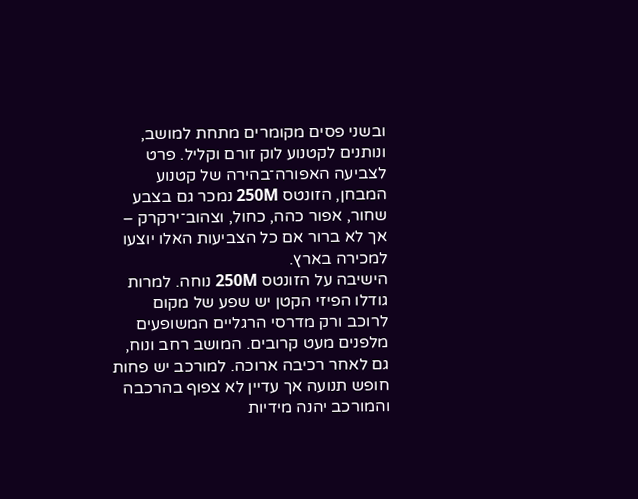ובשני פסים מקומרים מתחת למושב, ונותנים לקטנוע לוק זורם וקליל. פרט לצביעה האפורה־בהירה של קטנוע המבחן, הזונטס 250M נמכר גם בצבע שחור, אפור כהה, כחול, וצהוב־ירקרק – אך לא ברור אם כל הצביעות האלו יוצעו למכירה בארץ.
הישיבה על הזונטס 250M נוחה. למרות גודלו הפיזי הקטן יש שפע של מקום לרוכב ורק מדרסי הרגליים המשופעים מלפנים מעט קרובים. המושב רחב ונוח, גם לאחר רכיבה ארוכה. למורכב יש פחות חופש תנועה אך עדיין לא צפוף בהרכבה והמורכב יהנה מידיות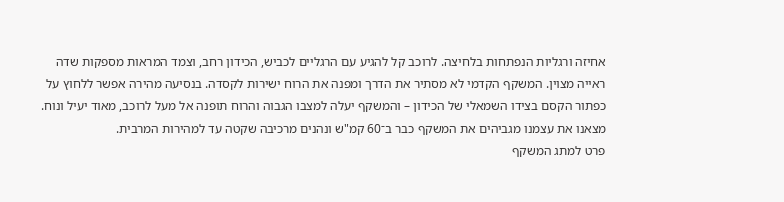אחיזה ורגליות הנפתחות בלחיצה. לרוכב קל להגיע עם הרגליים לכביש, הכידון רחב, וצמד המראות מספקות שדה ראייה מצוין. המשקף הקדמי לא מסתיר את הדרך ומפנה את הרוח ישירות לקסדה. בנסיעה מהירה אפשר ללחוץ על כפתור הקסם בצידו השמאלי של הכידון – והמשקף יעלה למצבו הגבוה והרוח תופנה אל מעל לרוכב, מאוד יעיל ונוח. מצאנו את עצמנו מגביהים את המשקף כבר ב־60 קמ"ש ונהנים מרכיבה שקטה עד למהירות המרבית.
פרט למתג המשקף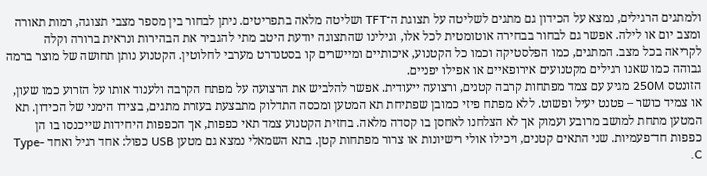ולמתגים הרגילים, נמצא על הכידון גם מתגים לשליטה על תצוגת ה־TFT ושליטה מלאה בתפריטים. ניתן לבחור בין מספר מצבי תצוגה, רמות תאורה ומצב יום או לילה. אפשר גם לבחור בבחירה אוטומטית לכל אלו, וגילינו שהתצוגה יודעת היטב מתי להגביר את הבהירות ונראית ברורה וקלה לקריאה בכל מצב. המתגים, כמו הפלסטיקה וכמו כל הקטנוע, איכותיים ומיישרים קו בסטנדרט מערבי לחלוטין. הקטנוע נותן תחושה של מוצר ברמה גבוהה כמו שאנו רגילים מקטנועים אירופאיים או אפילו יפניים.
הזונטס 250M מגיע עם צמד מפתחות קרבה קטנים, ורצועה ייעודית. אפשר להלביש את הרצועה על מפתח הקרבה ולענוד אותו על הזרוע כמו שעון, או צמיד כושר – פטנט יעיל ופשוט. ללא מפתח פיזי כמובן שפתיחת תא המטען ומכסה התדלוק מתבצעת בעזרת מתגים, בצידו הימני של הכידון. תא המטען מתחת למושב מרובע ועמוק אך לא הצלחנו לאחסן בו קסדה מלאה. בחזית הקטנוע צמד תאי כפפות, אך הכפפות היחידות שייכנסו בו הן כפפות חד־פעמיות. שני התאים קטנים, ויכילו אולי רישיונות או צרור מפתחות קטן. בתא השמאלי נמצא גם מטען USB כפול: אחד רגיל ואחד Type-C.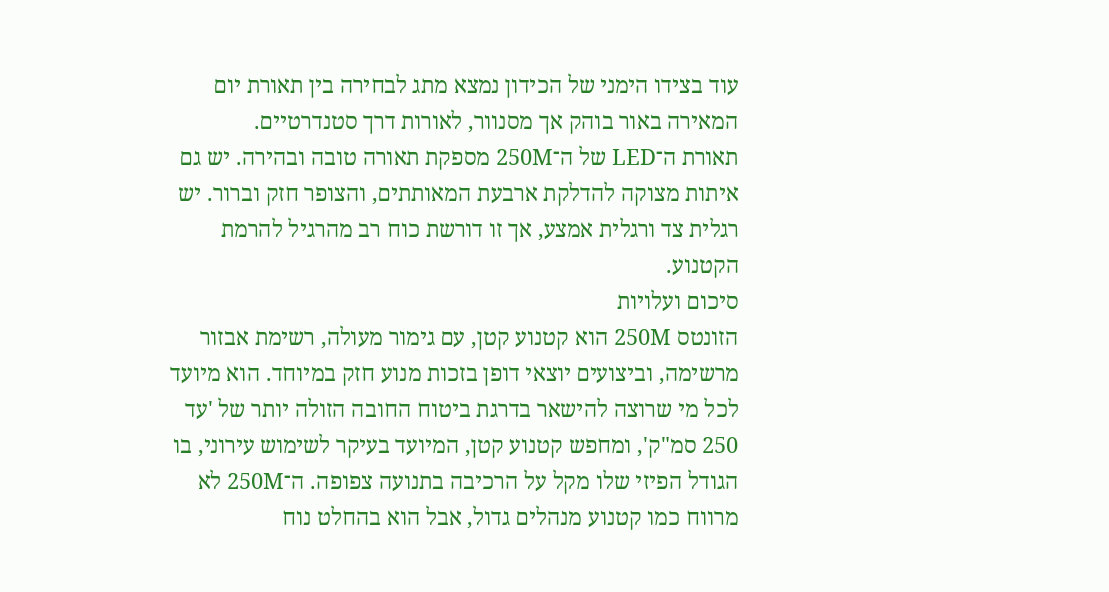עוד בצידו הימני של הכידון נמצא מתג לבחירה בין תאורת יום המאירה באור בוהק אך מסנוור, לאורות דרך סטנדרטיים.
תאורת ה־LED של ה־250M מספקת תאורה טובה ובהירה. יש גם איתות מצוקה להדלקת ארבעת המאותתים, והצופר חזק וברור. יש רגלית צד ורגלית אמצע, אך זו דורשת כוח רב מהרגיל להרמת הקטנוע.
סיכום ועלויות
הזונטס 250M הוא קטנוע קטן, עם גימור מעולה, רשימת אבזור מרשימה, וביצועים יוצאי דופן בזכות מנוע חזק במיוחד. הוא מיועד לכל מי שרוצה להישאר בדרגת ביטוח החובה הזולה יותר של 'עד 250 סמ"ק', ומחפש קטנוע קטן, המיועד בעיקר לשימוש עירוני, בו הגודל הפיזי שלו מקל על הרכיבה בתנועה צפופה. ה־250M לא מרווח כמו קטנוע מנהלים גדול, אבל הוא בהחלט נוח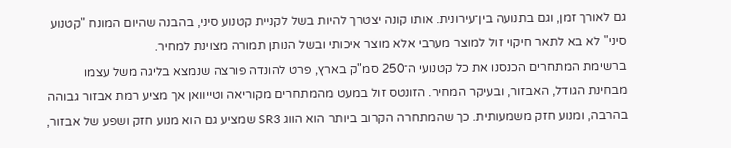גם לאורך זמן, וגם בתנועה בין־עירונית. אותו קונה יצטרך להיות בשל לקניית קטנוע סיני, בהבנה שהיום המונח "קטנוע סיני" לא בא לתאר חיקוי זול למוצר מערבי אלא מוצר איכותי ובשל הנותן תמורה מצוינת למחיר.
ברשימת המתחרים הכנסנו את כל קטנועי ה־250 סמ"ק בארץ, פרט להונדה פורצה שנמצא בליגה משל עצמו מבחינת הגודל, האבזור, ובעיקר המחיר. הזונטס זול במעט מהמתחרים מקוריאה וטייוואן אך מציע רמת אבזור גבוהה בהרבה, ומנוע חזק משמעותית. כך שהמתחרה הקרוב ביותר הוא הווג SR3 שמציע גם הוא מנוע חזק ושפע של אבזור,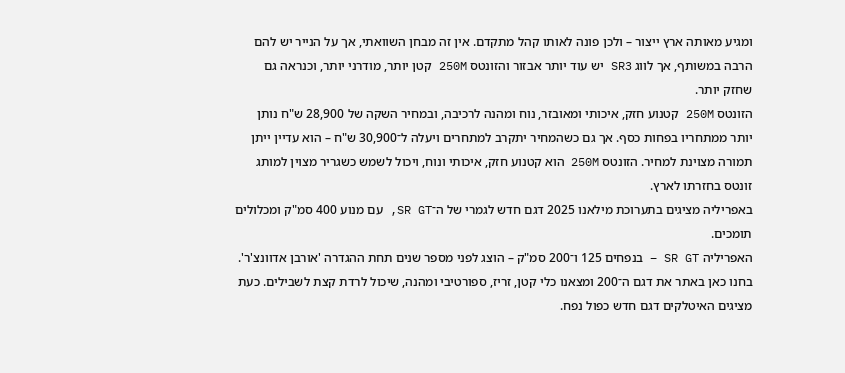ומגיע מאותה ארץ ייצור – ולכן פונה לאותו קהל מתקדם. אין זה מבחן השוואתי, אך על הנייר יש להם הרבה במשותף, אך לווג SR3 יש עוד יותר אבזור והזונטס 250M קטן יותר, מודרני יותר, וכנראה גם שחזק יותר.
הזונטס 250M קטנוע חזק, איכותי ומאובזר, נוח ומהנה לרכיבה, ובמחיר השקה של 28,900 ש"ח נותן יותר ממתחריו בפחות כסף. אך גם כשהמחיר יתקרב למתחרים ויעלה ל־30,900 ש"ח – הוא עדיין ייתן תמורה מצוינת למחיר. הזונטס 250M הוא קטנוע חזק, איכותי ונוח, ויכול לשמש כשגריר מצוין למותג זונטס בחזרתו לארץ.
באפריליה מציגים בתערוכת מילאנו 2025 דגם חדש לגמרי של ה־SR GT, עם מנוע 400 סמ"ק ומכלולים תומכים.
האפריליה SR GT – בנפחים 125 ו־200 סמ"ק – הוצג לפני מספר שנים תחת ההגדרה 'אורבן אדוונצ'ר'. בחנו כאן באתר את דגם ה־200 ומצאנו כלי קטן, זריז, ספורטיבי ומהנה, שיכול לרדת קצת לשבילים. כעת מציגים האיטלקים דגם חדש כפול נפח.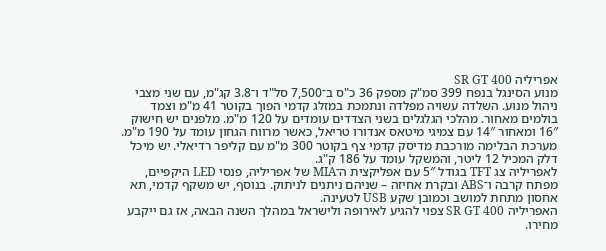אפריליה SR GT 400
מנוע הסינגל בנפח 399 סמ"ק מספק 36 כ"ס ב־7,500 סל"ד ו־3.8 קג"מ, עם שני מצבי ניהול מנוע. השלדה עשויה מפלדה ונתמכת במזלג קדמי הפוך בקוטר 41 מ"מ וצמד בולמים מאחור. מהלכי הגלגלים בשני הצדדים עומדים על 120 מ"מ. מלפנים יש חישוק 16″ ומאחור 14″ עם צמיגי מיטאס אנדורו טריאל, כאשר מרווח הגחון עומד על 190 מ"מ. מערכת הבלימה מורכבת מדיסק קדמי צף בקוטר 300 מ"מ עם קליפר רדיאלי. יש מיכל דלק המכיל 12 ליטר, והמשקל עומד על 186 ק"ג.
לאפריליה צג TFT בגודל 5″ עם אפליקצית ה־MIA של אפריליה, פנסי LED היקפיים, מפתח קרבה ו־ABS ובקרת אחיזה – שניהם ניתנים לניתוק. בנוסף, יש משקף קדמי, תא אחסון מתחת למושב וכמובן שקע USB לטעינה.
האפריליה SR GT 400 צפוי להגיע לאירופה ולישראל במהלך השנה הבאה, אז גם ייקבע מחירו.